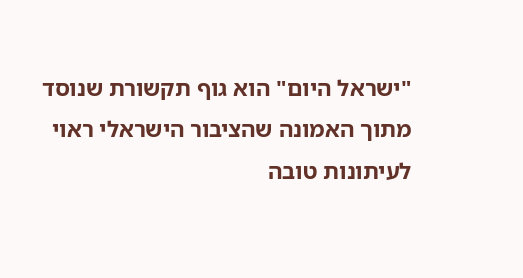"ישראל היום" הוא גוף תקשורת שנוסד מתוך האמונה שהציבור הישראלי ראוי לעיתונות טובה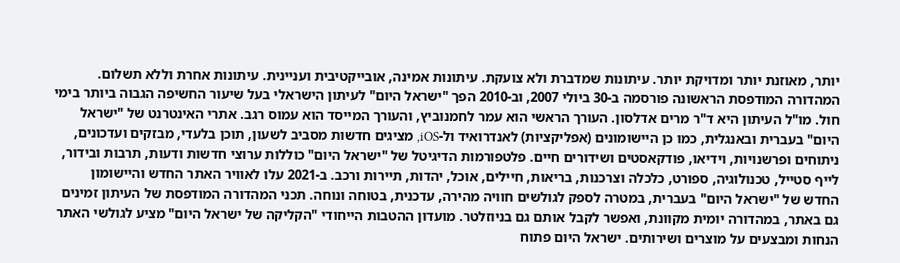יותר, מאוזנת יותר ומדויקת יותר. עיתונות שמדברת ולא צועקת. עיתונות אמינה, אובייקטיבית ועניינית. עיתונות אחרת וללא תשלום. המהדורה המודפסת הראשונה פורסמה ב-30 ביולי 2007, וב-2010 הפך "ישראל היום" לעיתון הישראלי בעל שיעור החשיפה הגבוה ביותר בימי חול. מו"ל העיתון היא ד"ר מרים אדלסון. העורך הראשי הוא עמר לחמנוביץ, והעורך המייסד הוא עמוס רגב. אתרי האינטרנט של "ישראל היום" בעברית ובאנגלית, כמו כן היישומונים (אפליקציות) לאנדרואיד ול-iOS, מציגים חדשות מסביב לשעון, תוכן בלעדי, מבזקים ועדכונים, ניתוחים ופרשנויות, וידיאו, פודקאסטים ושידורים חיים. פלטפורמות הדיגיטל של "ישראל היום" כוללות ערוצי חדשות ודעות, תרבות ובידור, לייף סטייל, טכנולוגיה, ספורט, כלכלה וצרכנות, בריאות, חיילים, אוכל, יהדות, תיירות ורכב. ב-2021 עלו לאוויר האתר החדש והיישומון החדש של "ישראל היום" בעברית, במטרה לספק לגולשים חוויה מהירה, עדכנית, בטוחה ונוחה. תכני המהדורה המודפסת של העיתון זמינים גם באתר, במהדורה יומית מקוונת, ואפשר לקבל אותם גם בניוזלטר. מועדון ההטבות הייחודי "הקליקה של ישראל היום" מציע לגולשי האתר הנחות ומבצעים על מוצרים ושירותים. ישראל היום פתוח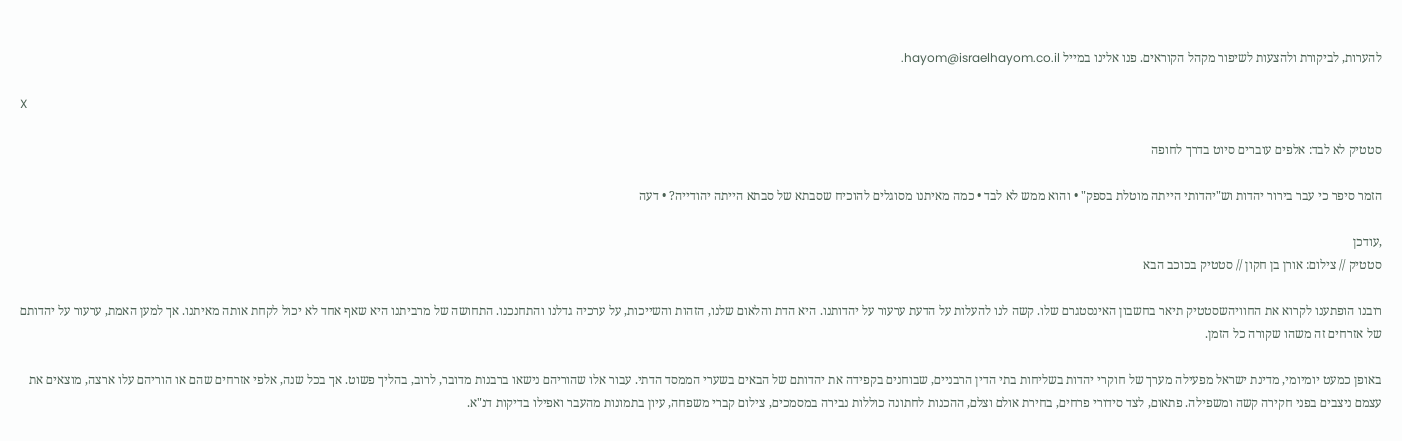להערות, לביקורת ולהצעות לשיפור מקהל הקוראים. פנו אלינו במייל hayom@israelhayom.co.il.

X

סטטיק לא לבד: אלפים עוברים סיוט בדרך לחופה

הזמר סיפר כי עבר בירור יהדות וש"יהדותי הייתה מוטלת בספק" • והוא ממש לא לבד • כמה מאיתנו מסוגלים להוכיח שסבתא של סבתא הייתה יהודייה? • דעה

,עודכן
סטטיק // צילום: אורן בן חקון // סטטיק בכוכב הבא

רובנו הופתענו לקרוא את החוויהשסטטיק תיאר בחשבון האינסטגרם שלו. קשה לנו להעלות על הדעת ערעור על יהדותנו. היא הדת והלאום שלנו, הזהות והשייכות, על ערכיה גדלנו והתחנכנו. התחושה של מרביתנו היא שאף אחד לא יכול לקחת אותה מאיתנו. אך למען האמת, ערעור על יהדותם של אזרחים זה משהו שקורה כל הזמן.

באופן כמעט יומיומי, מדינת ישראל מפעילה מערך של חוקרי יהדות בשליחות בתי הדין הרבניים, שבוחנים בקפידה את יהדותם של הבאים בשערי הממסד הדתי. עבור אלו שהוריהם נישאו ברבנות מדובר, לרוב, בהליך פשוט. אך בכל שנה, אלפי אזרחים שהם או הוריהם עלו ארצה, מוצאים את עצמם ניצבים בפני חקירה קשה ומשפילה. פתאום, לצד סידורי פרחים, בחירת אולם וצלם, ההכנות לחתונה כוללות נבירה במסמכים, צילום קברי משפחה, עיון בתמונות מהעבר ואפילו בדיקות דנ"א.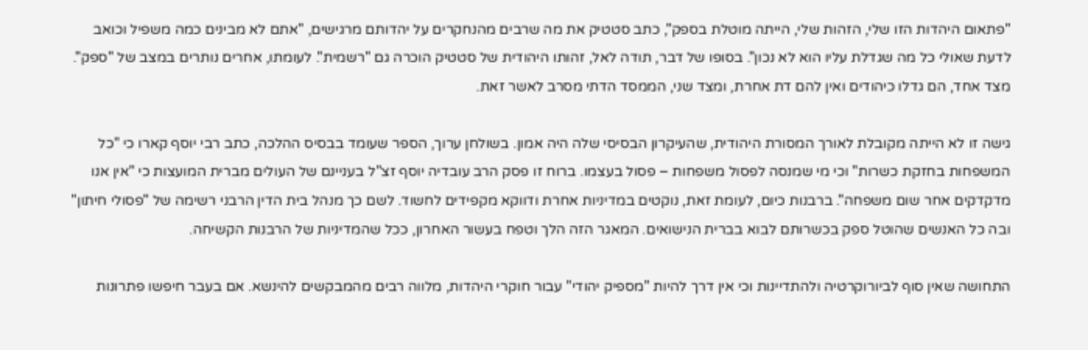"פתאום היהדות הזו שלי, הזהות שלי, הייתה מוטלת בספק", כתב סטטיק את מה שרבים מהנחקרים על יהדותם מרגישים, "אתם לא מבינים כמה משפיל וכואב לדעת שאולי כל מה שגדלת עליו הוא לא נכון". בסופו של דבר, תודה לאל, זהותו היהודית של סטטיק הוכרה גם "רשמית". לעומתו, אחרים נותרים במצב של "ספק". מצד אחד, הם גדלו כיהודים ואין להם דת אחרת, ומצד שני, הממסד הדתי מסרב לאשר זאת.

גישה זו לא הייתה מקובלת לאורך המסורת היהודית, שהעיקרון הבסיסי שלה היה אמון. בשולחן ערוך, הספר שעומד בבסיס ההלכה, כתב רבי יוסף קארו כי "כל המשפחות בחזקת כשרות" וכי מי שמנסה לפסול משפחות – פסול בעצמו. ברוח זו פסק הרב עובדיה יוסף זצ"ל בעניינם של העולים מברית המועצות כי "אין אנו מדקדקים אחר שום משפחה". ברבנות כיום, לעומת זאת, נוקטים במדיניות אחרת ודווקא מקפידים לחשוד. לשם כך מנהל בית הדין הרבני רשימה של "פסולי חיתון" ובה כל האנשים שהוטל ספק בכשרותם לבוא בברית הנישואים. המאגר הזה הלך וטפח בעשור האחרון, ככל שהמדיניות של הרבנות הקשיחה.

התחושה שאין סוף לביורוקרטיה ולהתדיינות וכי אין דרך להיות "מספיק יהודי" עבור חוקרי היהדות, מלווה רבים מהמבקשים להינשא. אם בעבר חיפשו פתרונות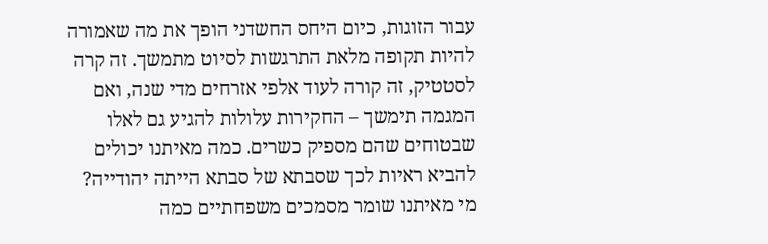עבור הזוגות, כיום היחס החשדני הופך את מה שאמורה להיות תקופה מלאת התרגשות לסיוט מתמשך. זה קרה לסטטיק, זה קורה לעוד אלפי אזרחים מדי שנה, ואם המגמה תימשך – החקירות עלולות להגיע גם לאלו שבטוחים שהם מספיק כשרים. כמה מאיתנו יכולים להביא ראיות לכך שסבתא של סבתא הייתה יהודייה? מי מאיתנו שומר מסמכים משפחתיים כמה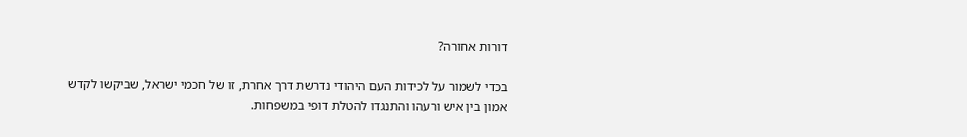דורות אחורה?

בכדי לשמור על לכידות העם היהודי נדרשת דרך אחרת, זו של חכמי ישראל, שביקשו לקדש אמון בין איש ורעהו והתנגדו להטלת דופי במשפחות.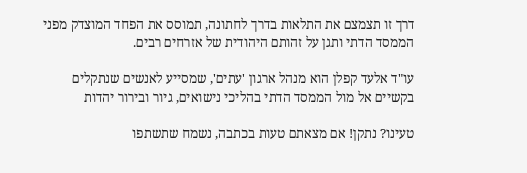דרך זו תצמצם את התלאות בדרך לחתונה, תמוסס את הפחד המוצדק מפני הממסד הדתי ותגן על זהותם היהודית של אזרחים רבים.

עו"ד אלעד קפלן הוא מנהל ארגון 'עתים', שמסייע לאנשים שנתקלים בקשיים אל מול הממסד הדתי בהליכי נישואים, גיור ובירור יהדות

טעינו? נתקן! אם מצאתם טעות בכתבה, נשמח שתשתפו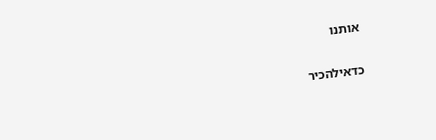אותנו

כדאילהכיר